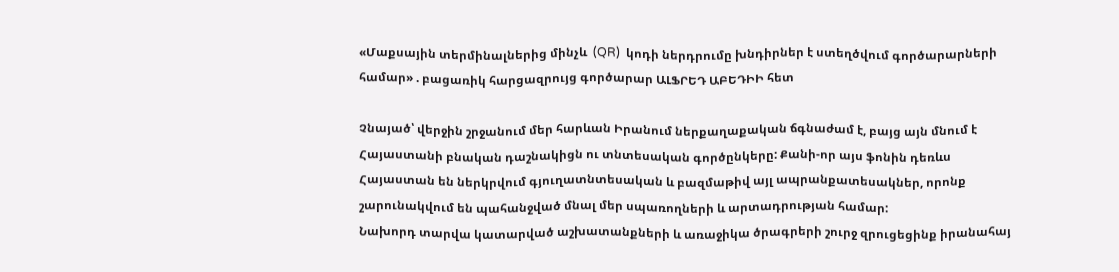«Մաքսային տերմինալներից մինչև  (QR)  կոդի ներդրումը խնդիրներ է ստեղծվում գործարարների համար» . բացառիկ հարցազրույց գործարար ԱԼՖՐԵԴ ԱԲԵԴԻԻ հետ

Չնայած՝ վերջին շրջանում մեր հարևան Իրանում ներքաղաքական ճգնաժամ է, բայց այն մնում է
Հայաստանի բնական դաշնակիցն ու տնտեսական գործընկերը: Քանի-որ այս ֆոնին դեռևս
Հայաստան են ներկրվում գյուղատնտեսական և բազմաթիվ այլ ապրանքատեսակներ, որոնք
շարունակվում են պահանջված մնալ մեր սպառողների և արտադրության համար:
Նախորդ տարվա կատարված աշխատանքների և առաջիկա ծրագրերի շուրջ զրուցեցինք իրանահայ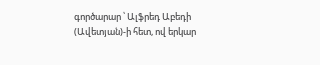գործարար ՝ Ալֆրեդ Աբեդի (Ավետյան)-ի հետ, ով երկար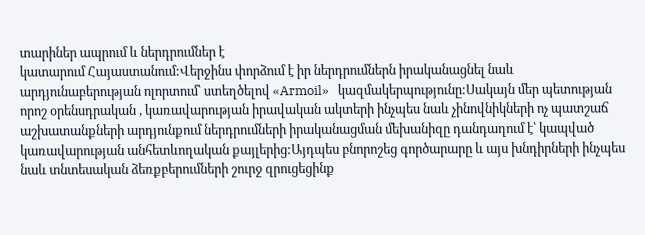տարիներ ապրում և ներդրումներ է
կատարում Հայաստանում:Վերջինս փորձում է իր ներդրումներն իրականացնել նաև
արդյունաբերության ոլորտում՝ ստեղծելով «Armoil»   կազմակերպությունը:Սակայն մեր պետության
որոշ օրենսդրական , կառավարության իրավական ակտերի ինչպես նաև չինովնիկների ոչ պատշաճ
աշխատանքների արդյունքում ներդրումների իրականացման մեխանիզը դանդաղում է՝ կապված
կառավարության անհետևողական քայլերից:Այդպես բնորոշեց գործարարը և այս խնդիրների ինչպես
նաև տնտեսական ձեռքբերումների շուրջ զրուցեցինք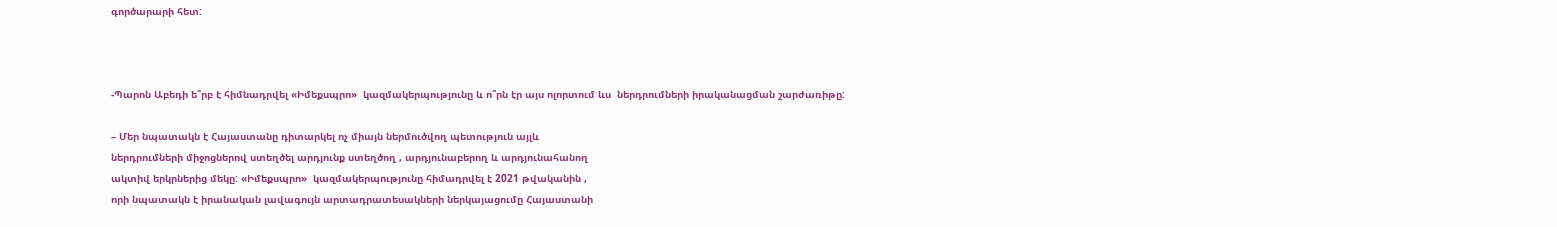գործարարի հետ:



-Պարոն Աբեդի ե՞րբ է հիմնադրվել «Իմեքսպրո»  կազմակերպությունը և ո՞րն էր այս ոլորտում ևս  ներդրումների իրականացման շարժառիթը:

– Մեր նպատակն է Հայաստանը դիտարկել ոչ միայն ներմուծվող պետություն այլև
ներդրումների միջոցներով ստեղծել արդյունք ստեղծող , արդյունաբերող և արդյունահանող
ակտիվ երկրներից մեկը: «Իմեքսպրո»  կազմակերպությունը հիմադրվել է 2021 թվականին ,
որի նպատակն է իրանական լավագույն արտադրատեսակների ներկայացումը Հայաստանի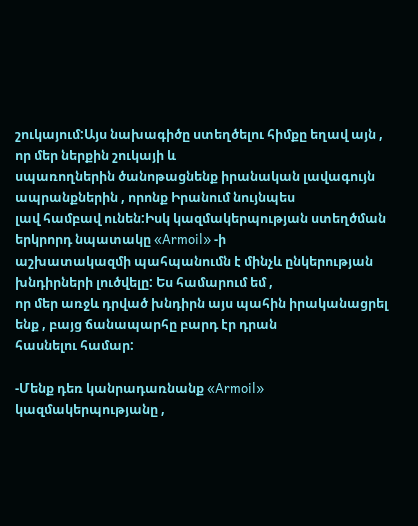շուկայում:Այս նախագիծը ստեղծելու հիմքը եղավ այն , որ մեր ներքին շուկայի և
սպառողներին ծանոթացնենք իրանական լավագույն ապրանքներին , որոնք Իրանում նույնպես
լավ համբավ ունեն:Իսկ կազմակերպության ստեղծման երկրորդ նպատակը «Armoil» -ի
աշխատակազմի պահպանումն է մինչև ընկերության խնդիրների լուծվելը: Ես համարում եմ ,
որ մեր առջև դրված խնդիրն այս պահին իրականացրել ենք , բայց ճանապարհը բարդ էր դրան
հասնելու համար:

-Մենք դեռ կանրադառնանք «Armoil»  կազմակերպությանը ,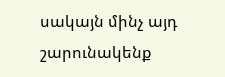սակայն մինչ այդ շարունակենք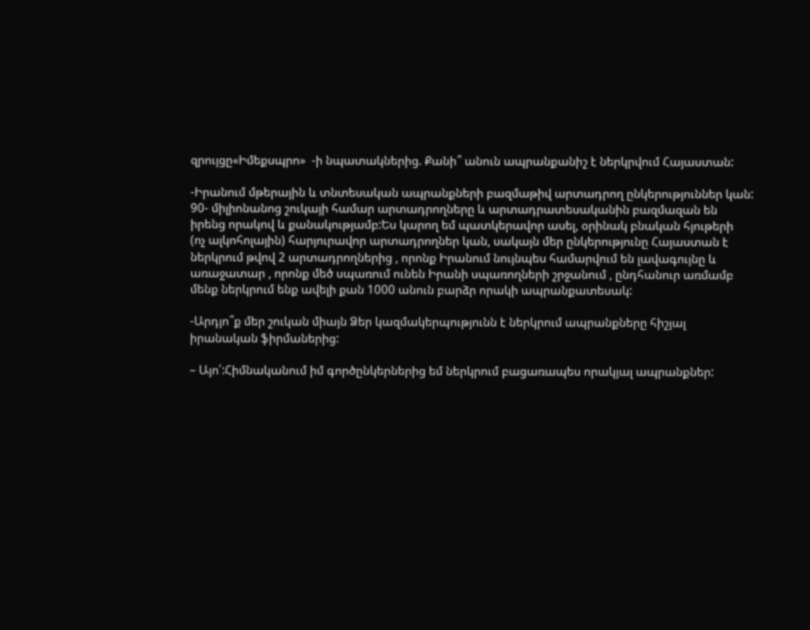զրույցը«Իմեքսպրո»  -ի նպատակներից. Քանի՞ անուն ապրանքանիշ է ներկրվում Հայաստան:

-Իրանում մթերային և տնտեսական ապրանքների բազմաթիվ արտադրող ընկերություններ կան:
90- միլիոնանոց շուկայի համար արտադրողները և արտադրատեսականին բազմազան են
իրենց որակով և քանակությամբ:Ես կարող եմ պատկերավոր ասել, օրինակ բնական հյութերի
(ոչ ալկոհոլային) հարյուրավոր արտադրողներ կան, սակայն մեր ընկերությունը Հայաստան է
ներկրում թվով 2 արտադրողներից , որոնք Իրանում նույնպես համարվում են լավագույնը և
առաջատար , որոնք մեծ սպառում ունեն Իրանի սպառողների շրջանում , ընդհանուր առմամբ
մենք ներկրում ենք ավելի քան 1000 անուն բարձր որակի ապրանքատեսակ:

-Արդյո՞ք մեր շուկան միայն Ձեր կազմակերպությունն է ներկրում ապրանքները հիշյալ
իրանական ֆիրմաներից:

– Այո՛:Հիմնականում իմ գործընկերներից եմ ներկրում բացառապես որակյալ ապրանքներ: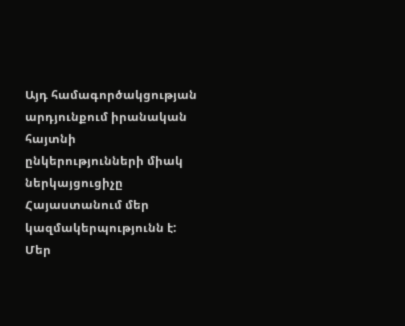Այդ համագործակցության արդյունքում իրանական հայտնի  ընկերությունների միակ
ներկայցուցիչը Հայաստանում մեր կազմակերպությունն է:
Մեր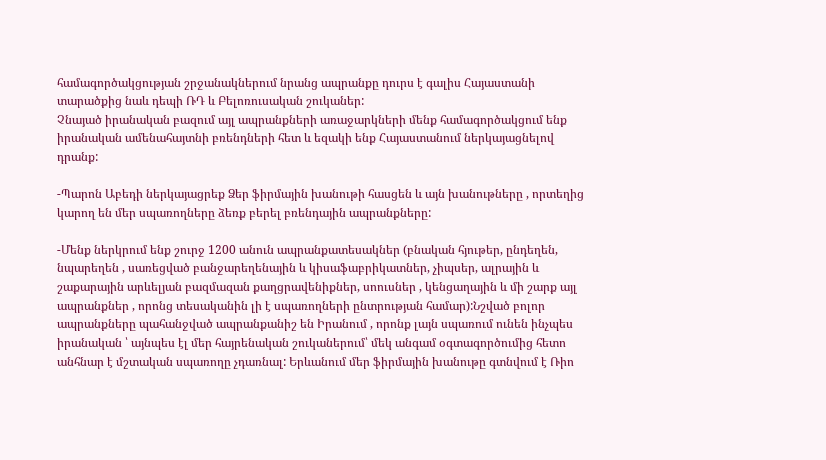համագործակցության շրջանակներում նրանց ապրանքը դուրս է գալիս Հայաստանի
տարածքից նաև դեպի ՌԴ և Բելոռուսական շուկաներ:
Չնայած իրանական բազում այլ ապրանքների առաջարկների մենք համագործակցում ենք
իրանական ամենահայտնի բռենդների հետ և եզակի ենք Հայաստանում ներկայացնելով
դրանք:

-Պարոն Աբեդի ներկայացրեք Ձեր ֆիրմային խանութի հասցեն և այն խանութները , որտեղից
կարող են մեր սպառողները ձեռք բերել բռենդային ապրանքները:

-Մենք ներկրում ենք շուրջ 1200 անուն ապրանքատեսակներ (բնական հյութեր, ընդեղեն,
նպարեղեն , սառեցված բանջարեղենային և կիսաֆաբրիկատներ, չիպսեր, ալրային և
շաքարային արևելյան բազմազան քաղցրավենիքներ, սոուսներ , կենցաղային և մի շարք այլ
ապրանքներ , որոնց տեսականին լի է սպառողների ընտրության համար):Նշված բոլոր
ապրանքները պահանջված ապրանքանիշ են Իրանում , որոնք լայն սպառում ունեն ինչպես
իրանական ՝ այնպես էլ մեր հայրենական շուկաներում՝ մեկ անգամ օգտագործումից հետո
անհնար է մշտական սպառողը չդառնալ: Երևանում մեր ֆիրմային խանութը գտնվում է Ռիո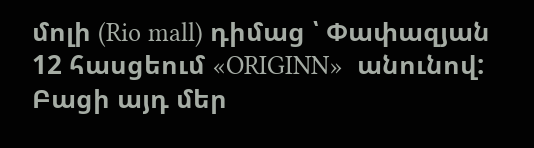մոլի (Rio mall) դիմաց ՝ Փափազյան 12 հասցեում «ORIGINN»  անունով:
Բացի այդ մեր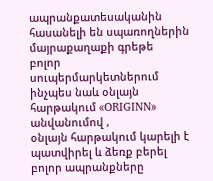ապրանքատեսականին հասանելի են սպառողներին մայրաքաղաքի գրեթե
բոլոր սուպերմարկետներում ինչպես նաև օնլայն հարթակում «ORIGINN»  անվանումով ,
օնլայն հարթակում կարելի է պատվիրել և ձեռք բերել բոլոր ապրանքները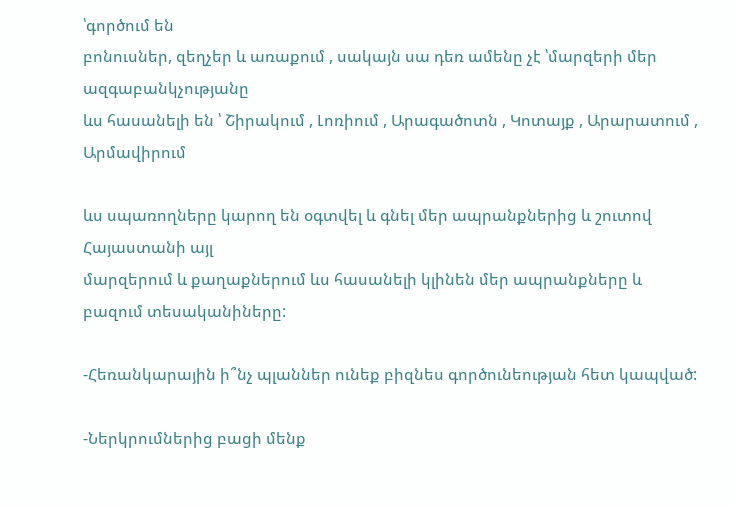՝գործում են
բոնուսներ, զեղչեր և առաքում , սակայն սա դեռ ամենը չէ ՝մարզերի մեր ազգաբանկչությանը
ևս հասանելի են ՝ Շիրակում , Լոռիում , Արագածոտն , Կոտայք , Արարատում , Արմավիրում

ևս սպառողները կարող են օգտվել և գնել մեր ապրանքներից և շուտով Հայաստանի այլ
մարզերում և քաղաքներում ևս հասանելի կլինեն մեր ապրանքները և բազում տեսականիները:

-Հեռանկարային ի՞նչ պլաններ ունեք բիզնես գործունեության հետ կապված:

-Ներկրումներից բացի մենք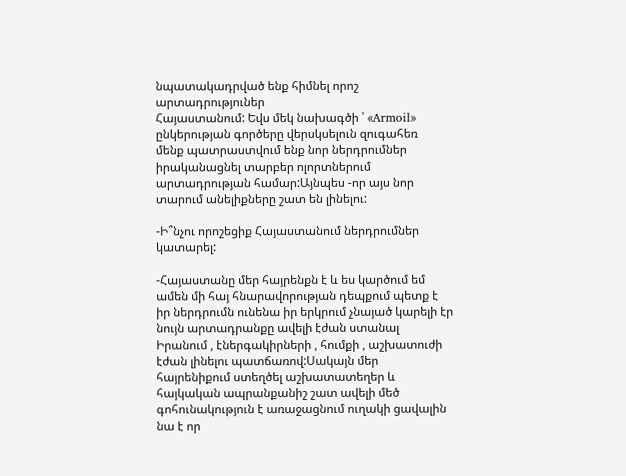նպատակադրված ենք հիմնել որոշ արտադրություներ
Հայաստանում: Եվս մեկ նախագծի ՝ «Armoil»   ընկերության գործերը վերսկսելուն զուգահեռ
մենք պատրաստվում ենք նոր ներդրումներ իրականացնել տարբեր ոլորտներում
արտադրության համար:Այնպես -որ այս նոր տարում անելիքները շատ են լինելու:

-Ի՞նչու որոշեցիք Հայաստանում ներդրումներ կատարել:

-Հայաստանը մեր հայրենքն է և ես կարծում եմ ամեն մի հայ հնարավորության դեպքում պետք է
իր ներդրումն ունենա իր երկրում չնայած կարելի էր նույն արտադրանքը ավելի էժան ստանալ
Իրանում , էներգակիրների , հումքի , աշխատուժի էժան լինելու պատճառով:Սակայն մեր
հայրենիքում ստեղծել աշխատատեղեր և հայկական ապրանքանիշ շատ ավելի մեծ
գոհունակություն է առաջացնում ուղակի ցավալին նա է որ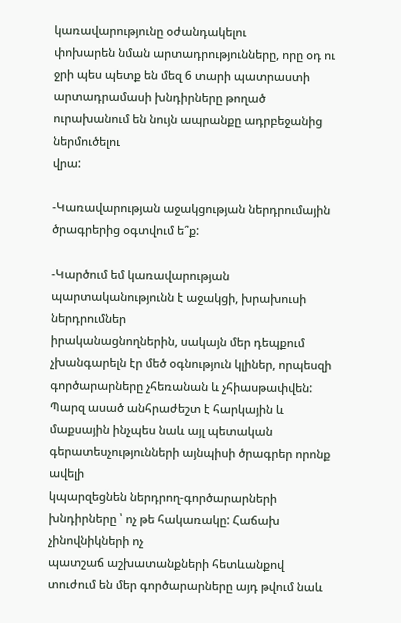կառավարությունը օժանդակելու
փոխարեն նման արտադրությունները, որը օդ ու ջրի պես պետք են մեզ 6 տարի պատրաստի
արտադրամասի խնդիրները թողած ուրախանում են նույն ապրանքը ադրբեջանից ներմուծելու
վրա:

-Կառավարության աջակցության ներդրումային ծրագրերից օգտվում ե՞ք:

-Կարծում եմ կառավարության պարտականությունն է աջակցի, խրախուսի ներդրումներ
իրականացնողներին, սակայն մեր դեպքում չխանգարելն էր մեծ օգնություն կլիներ, որպեսզի
գործարարները չհեռանան և չհիասթափվեն: Պարզ ասած անհրաժեշտ է հարկային և
մաքսային ինչպես նաև այլ պետական գերատեսչությունների այնպիսի ծրագրեր որոնք ավելի
կպարզեցնեն ներդրող-գործարարների խնդիրները ՝ ոչ թե հակառակը: Հաճախ չինովնիկների ոչ
պատշաճ աշխատանքների հետևանքով տուժում են մեր գործարարները այդ թվում նաև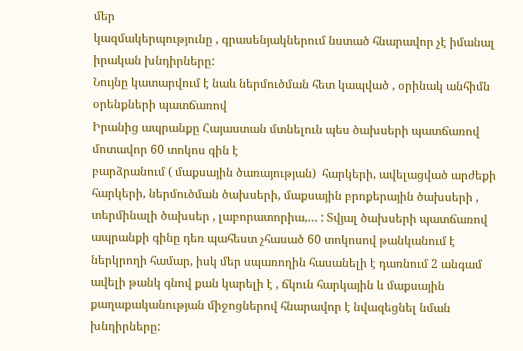մեր
կազմակերպությունը , գրասենյակներում նստած հնարավոր չէ իմանալ իրական խնդիրները:
Նույնը կատարվում է նաև ներմուծման հետ կապված , օրինակ անհիմն օրենքների պատճառով
Իրանից ապրանքը Հայաստան մտնելուն պես ծախսերի պատճառով մոտավոր 60 տոկոս գին է
բարձրանում ( մաքսային ծառայության)  հարկերի, ավելացված արժեքի հարկերի, ներմուծման ծախսերի, մաքսային բրոքերային ծախսերի , տերմինալի ծախսեր , լաբորատորիա,… : Տվյալ ծախսերի պատճառով ապրանքի գինը դեռ պահեստ չհասած 60 տոկոսով թանկանում է ներկրողի համար, իսկ մեր սպառողին հասանելի է դառնում 2 անգամ ավելի թանկ գնով քան կարելի է , ճկուն հարկային և մաքսային քաղաքականության միջոցներով հնարավոր է նվազեցնել նման խնդիրները: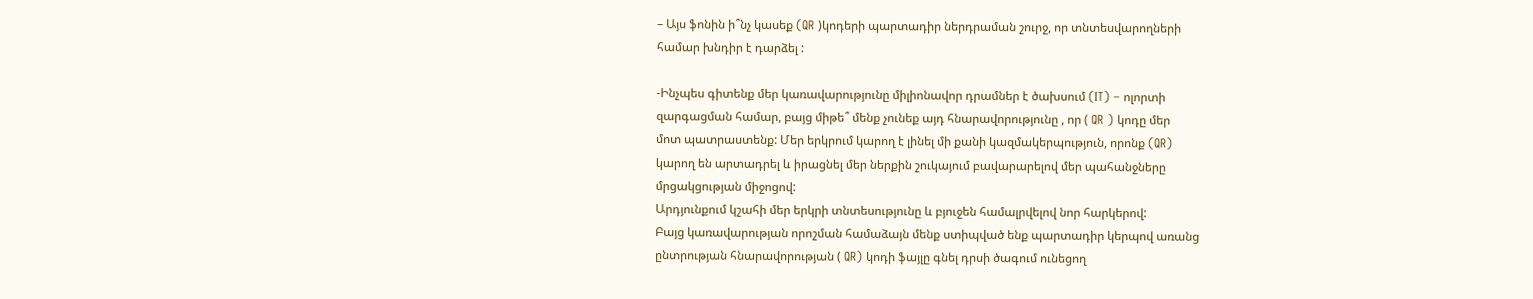– Այս ֆոնին ի՞նչ կասեք (QR )կոդերի պարտադիր ներդրաման շուրջ, որ տնտեսվարողների
համար խնդիր է դարձել :

-Ինչպես գիտենք մեր կառավարությունը միլիոնավոր դրամներ է ծախսում (IT) – ոլորտի
զարգացման համար, բայց միթե՞ մենք չունեք այդ հնարավորությունը , որ ( QR ) կոդը մեր
մոտ պատրաստենք: Մեր երկրում կարող է լինել մի քանի կազմակերպություն, որոնք (QR)
կարող են արտադրել և իրացնել մեր ներքին շուկայում բավարարելով մեր պահանջները
մրցակցության միջոցով:
Արդյունքում կշահի մեր երկրի տնտեսությունը և բյուջեն համալրվելով նոր հարկերով:
Բայց կառավարության որոշման համաձայն մենք ստիպված ենք պարտադիր կերպով առանց
ընտրության հնարավորության ( QR) կոդի ֆայլը գնել դրսի ծագում ունեցող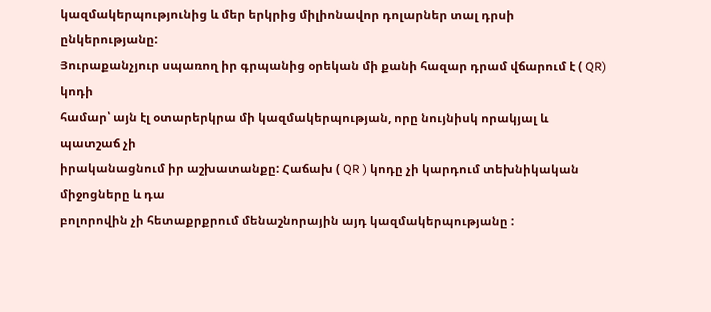կազմակերպությունից և մեր երկրից միլիոնավոր դոլարներ տալ դրսի ընկերությանը:
Յուրաքանչյուր սպառող իր գրպանից օրեկան մի քանի հազար դրամ վճարում է ( QR) կոդի
համար՝ այն էլ օտարերկրա մի կազմակերպության, որը նույնիսկ որակյալ և պատշաճ չի
իրականացնում իր աշխատանքը: Հաճախ ( QR ) կոդը չի կարդում տեխնիկական միջոցները և դա
բոլորովին չի հետաքրքրում մենաշնորային այդ կազմակերպությանը :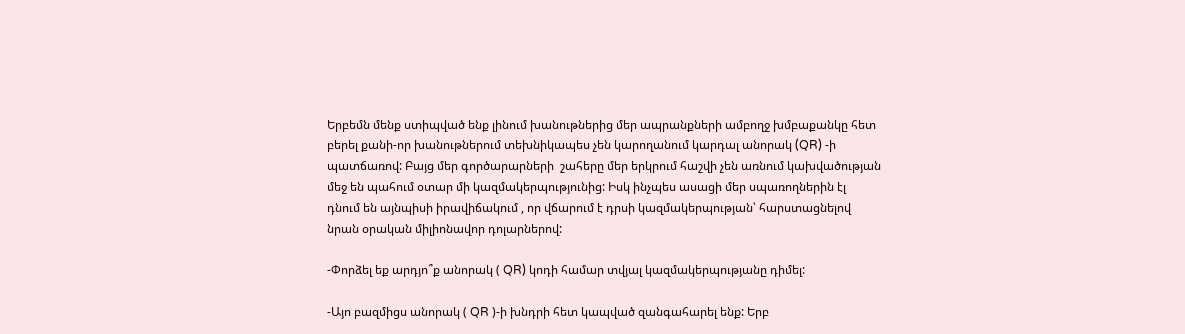Երբեմն մենք ստիպված ենք լինում խանութներից մեր ապրանքների ամբողջ խմբաքանկը հետ
բերել քանի-որ խանութներում տեխնիկապես չեն կարողանում կարդալ անորակ (QR) -ի
պատճառով: Բայց մեր գործարարների  շահերը մեր երկրում հաշվի չեն առնում կախվածության
մեջ են պահում օտար մի կազմակերպությունից: Իսկ ինչպես ասացի մեր սպառողներին էլ
դնում են այնպիսի իրավիճակում , որ վճարում է դրսի կազմակերպության՝ հարստացնելով
նրան օրական միլիոնավոր դոլարներով:

-Փորձել եք արդյո՞ք անորակ ( QR) կոդի համար տվյալ կազմակերպությանը դիմել:

-Այո բազմիցս անորակ ( QR )-ի խնդրի հետ կապված զանգահարել ենք: Երբ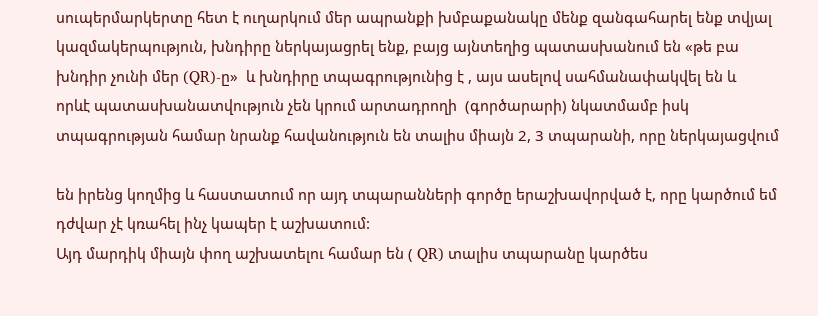սուպերմարկերտը հետ է ուղարկում մեր ապրանքի խմբաքանակը մենք զանգահարել ենք տվյալ
կազմակերպություն, խնդիրը ներկայացրել ենք, բայց այնտեղից պատասխանում են «թե բա
խնդիր չունի մեր (QR)-ը»  և խնդիրը տպագրությունից է , այս ասելով սահմանափակվել են և
որևէ պատասխանատվություն չեն կրում արտադրողի  (գործարարի) նկատմամբ իսկ
տպագրության համար նրանք հավանություն են տալիս միայն 2, 3 տպարանի, որը ներկայացվում

են իրենց կողմից և հաստատում որ այդ տպարանների գործը երաշխավորված է, որը կարծում եմ
դժվար չէ կռահել ինչ կապեր է աշխատում:
Այդ մարդիկ միայն փող աշխատելու համար են ( QR) տալիս տպարանը կարծես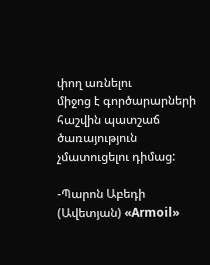փող առնելու
միջոց է գործարարների հաշվին պատշաճ ծառայություն չմատուցելու դիմաց:

-Պարոն Աբեդի (Ավետյան) «Armoil»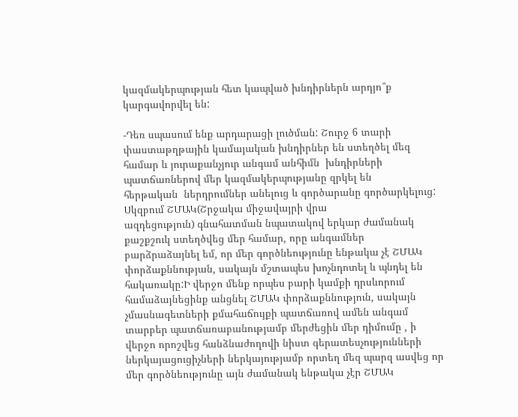կազմակերպության հետ կապված խնդիրներն արդյո՞ք
կարգավորվել են:

-Դեռ սպասում ենք արդարացի լուծման: Շուրջ 6 տարի փաստաթղթային կամայական խնդիրներ են ստեղծել մեզ համար և յուրաքանչյուր անգամ անհիմն  խնդիրների պատճառներով մեր կազմակերպությանը զրկել են
հերթական  ներդրումներ անելուց և գործարանը գործարկելուց: Սկզբում ՇՄԱԿ(Շրջակա միջավայրի վրա
ազդեցություն) գնահատման նպատակով երկար ժամանակ քաշքշուկ ստեղծվեց մեր համար, որը անգամներ
բարձրաձայնել եմ, որ մեր գործնեությունը ենթակա չէ ՇՄԱԿ փորձաքննության, սակայն մշտապես խոչնդոտել և պնդել են հակառակը:Ի վերջո մենք որպես բարի կամքի դրսևորում համաձայնեցինք անցնել ՇՄԱԿ փորձաքննություն, սակայն չմասնագետների քմահաճույքի պատճառով ամեն անգամ տարբեր պատճառաբանությամբ մերժեցին մեր դիմումը , ի վերջո որոշվեց հանձնաժողովի նիստ գերատեսչությունների ներկայացուցիչների ներկայությամբ որտեղ մեզ պարզ ասվեց որ մեր գործնեությունը այն ժամանակ ենթակա չէր ՇՄԱԿ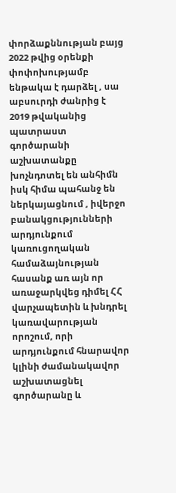փորձաքննության բայց 2022 թվից օրենքի փոփոխությամբ ենթակա է դարձել , սա աբսուրդի ժանրից է 2019 թվականից պատրաստ գործարանի աշխատանքը խոչնդոտել են անհիմն իսկ հիմա պահանջ են ներկայացնում , իվերջո բանակցությունների արդյունքում կառուցողական համաձայնության հասանք առ այն որ առաջարկվեց դիմել ՀՀ վարչապետին և խնդրել կառավարության որոշում, որի արդյունքում հնարավոր կլինի ժամանակավոր աշխատացնել գործարանը և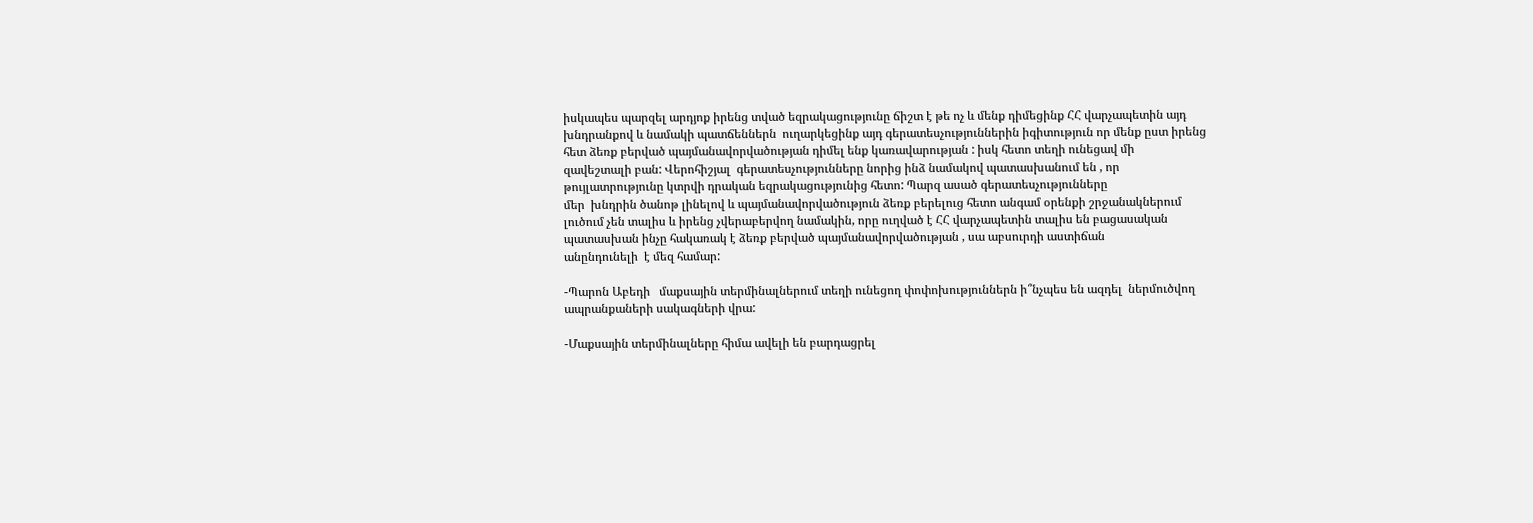իսկապես պարզել արդյոք իրենց տված եզրակացությունը ճիշտ է թե ոչ և մենք դիմեցինք ՀՀ վարչապետին այդ
խնդրանքով և նամակի պատճեններն  ուղարկեցինք այդ գերատեսչություններին իգիտություն որ մենք ըստ իրենց  հետ ձեռք բերված պայմանավորվածության դիմել ենք կառավարության : իսկ հետո տեղի ունեցավ մի
զավեշտալի բան: Վերոհիշյալ  գերատեսչությունները նորից ինձ նամակով պատասխանում են , որ
թույլատրությունը կտրվի դրական եզրակացությունից հետո: Պարզ ասած գերատեսչությունները
մեր  խնդրին ծանոթ լինելով և պայմանավորվածություն ձեռք բերելուց հետո անգամ օրենքի շրջանակներում
լուծում չեն տալիս և իրենց չվերաբերվող նամակին, որը ուղված է ՀՀ վարչապետին տալիս են բացասական
պատասխան ինչը հակառակ է ձեռք բերված պայմանավորվածության , սա աբսուրդի աստիճան
անընդունելի  է մեզ համար:

-Պարոն Աբեդի   մաքսային տերմինալներում տեղի ունեցող փոփոխություններն ի՞նչպես են ազդել  ներմուծվող ապրանքաների սակագների վրա:

-Մաքսային տերմինալները հիմա ավելի են բարդացրել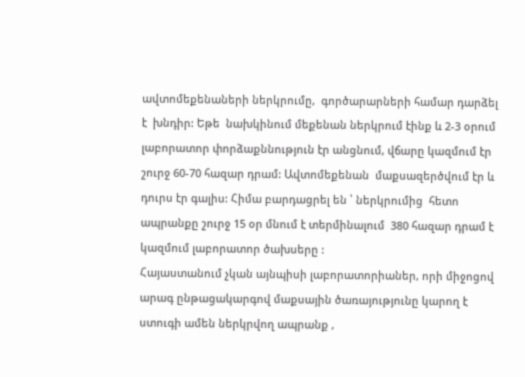ավտոմեքենաների ներկրումը,  գործարարների համար դարձել է  խնդիր: Եթե  նախկինում մեքենան ներկրում էինք և 2-3 օրում լաբորատոր փորձաքննություն էր անցնում, վճարը կազմում էր շուրջ 60-70 հազար դրամ: Ավտոմեքենան  մաքսազերծվում էր և դուրս էր գալիս: Հիմա բարդացրել են ՝ ներկրումից  հետո ապրանքը շուրջ 15 օր մնում է տերմինալում  380 հազար դրամ է կազմում լաբորատոր ծախսերը :
Հայաստանում չկան այնպիսի լաբորատորիաներ, որի միջոցով  արագ ընթացակարգով մաքսային ծառայությունը կարող է ստուգի ամեն ներկրվող ապրանք ,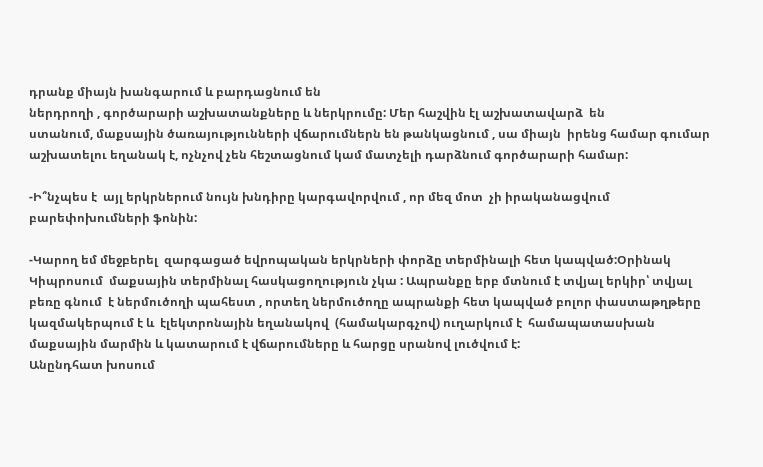դրանք միայն խանգարում և բարդացնում են
ներդրողի , գործարարի աշխատանքները և ներկրումը: Մեր հաշվին էլ աշխատավարձ  են
ստանում, մաքսային ծառայությունների վճարումներն են թանկացնում , սա միայն  իրենց համար գումար
աշխատելու եղանակ է, ոչնչով չեն հեշտացնում կամ մատչելի դարձնում գործարարի համար:

-Ի՞նչպես է  այլ երկրներում նույն խնդիրը կարգավորվում , որ մեզ մոտ  չի իրականացվում բարեփոխումների ֆոնին:

-Կարող եմ մեջբերել  զարգացած եվրոպական երկրների փորձը տերմինալի հետ կապված:Օրինակ
Կիպրոսում  մաքսային տերմինալ հասկացողություն չկա : Ապրանքը երբ մտնում է տվյալ երկիր՝ տվյալ բեռը գնում  է ներմուծողի պահեստ , որտեղ ներմուծողը ապրանքի հետ կապված բոլոր փաստաթղթերը կազմակերպում է և  էլեկտրոնային եղանակով  (համակարգչով) ուղարկում է  համապատասխան մաքսային մարմին և կատարում է վճարումները և հարցը սրանով լուծվում է:
Անընդհատ խոսում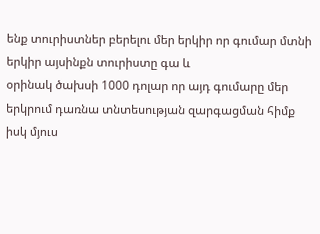ենք տուրիստներ բերելու մեր երկիր որ գումար մտնի երկիր այսինքն տուրիստը գա և
օրինակ ծախսի 1000 դոլար որ այդ գումարը մեր երկրում դառնա տնտեսության զարգացման հիմք իսկ մյուս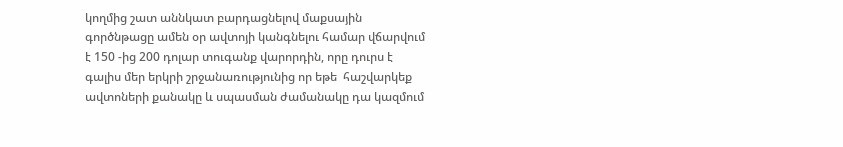կողմից շատ աննկատ բարդացնելով մաքսային գործնթացը ամեն օր ավտոյի կանգնելու համար վճարվում է 150 -ից 200 դոլար տուգանք վարորդին, որը դուրս է գալիս մեր երկրի շրջանառությունից որ եթե  հաշվարկեք
ավտոների քանակը և սպասման ժամանակը դա կազմում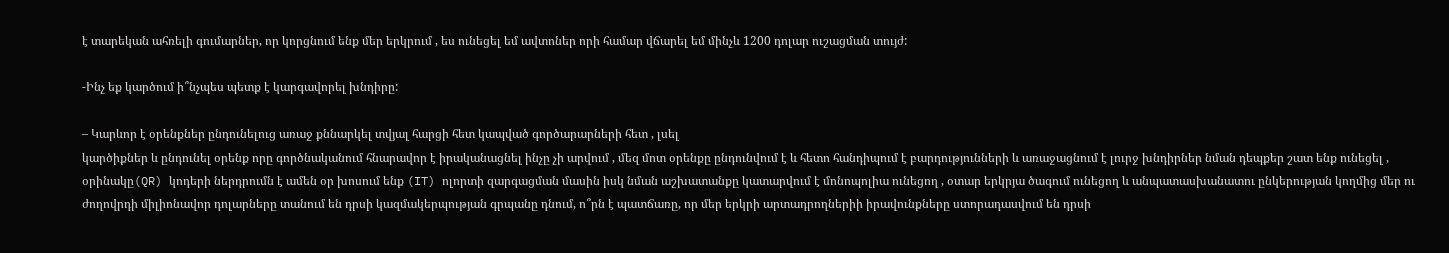է տարեկան ահռելի գումարներ, որ կորցնում ենք մեր երկրում , ես ունեցել եմ ավտոներ որի համար վճարել եմ մինչև 1200 դոլար ուշացման տույժ:

-Ինչ եք կարծում ի՞նչպես պետք է կարգավորել խնդիրը:

– Կարևոր է օրենքներ ընդունելուց առաջ քննարկել տվյալ հարցի հետ կապված գործարարների հետ , լսել
կարծիքներ և ընդունել օրենք որը գործնականում հնարավոր է իրականացնել ինչը չի արվում , մեզ մոտ օրենքը ընդունվում է և հետո հանդիպում է բարդությունների և առաջացնում է լուրջ խնդիրներ նման դեպքեր շատ ենք ունեցել , օրինակը(QR) կոդերի ներդրումն է ամեն օր խոսում ենք (IT) ոլորտի զարգացման մասին իսկ նման աշխատանքը կատարվում է մոնոպոլիա ունեցող , օտար երկրյա ծագում ունեցող և անպատասխանատու ընկերության կողմից մեր ու ժողովրդի միլիոնավոր դոլարները տանում են դրսի կազմակերպության գրպանը դնում, ո՞րն է պատճառը, որ մեր երկրի արտադրողներիի իրավունքները ստորադասվում են դրսի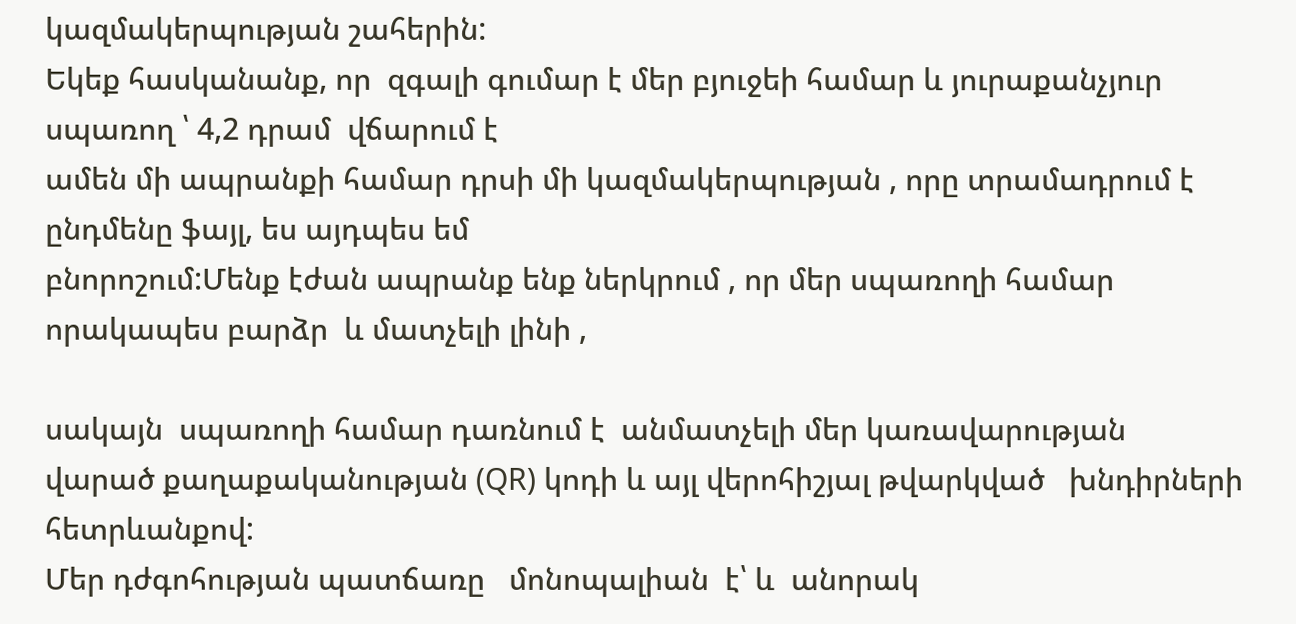կազմակերպության շահերին:
Եկեք հասկանանք, որ  զգալի գումար է մեր բյուջեի համար և յուրաքանչյուր  սպառող ՝ 4,2 դրամ  վճարում է
ամեն մի ապրանքի համար դրսի մի կազմակերպության , որը տրամադրում է ընդմենը ֆայլ, ես այդպես եմ
բնորոշում:Մենք էժան ապրանք ենք ներկրում , որ մեր սպառողի համար որակապես բարձր  և մատչելի լինի ,

սակայն  սպառողի համար դառնում է  անմատչելի մեր կառավարության վարած քաղաքականության (QR) կոդի և այլ վերոհիշյալ թվարկված   խնդիրների հետրևանքով:
Մեր դժգոհության պատճառը   մոնոպալիան  է՝ և  անորակ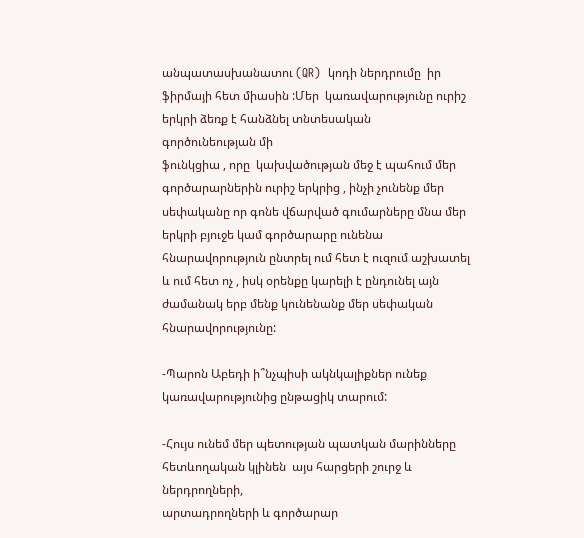անպատասխանատու (QR)  կոդի ներդրումը  իր
ֆիրմայի հետ միասին :Մեր  կառավարությունը ուրիշ երկրի ձեռք է հանձնել տնտեսական  գործունեության մի
ֆունկցիա , որը  կախվածության մեջ է պահում մեր գործարարներին ուրիշ երկրից , ինչի չունենք մեր
սեփականը որ գոնե վճարված գումարները մնա մեր երկրի բյուջե կամ գործարարը ունենա հնարավորություն ընտրել ում հետ է ուզում աշխատել և ում հետ ոչ , իսկ օրենքը կարելի է ընդունել այն ժամանակ երբ մենք կունենանք մեր սեփական հնարավորությունը:

-Պարոն Աբեդի ի՞նչպիսի ակնկալիքներ ունեք  կառավարությունից ընթացիկ տարում:

-Հույս ունեմ մեր պետության պատկան մարինները հետևողական կլինեն  այս հարցերի շուրջ և ներդրողների,
արտադրողների և գործարար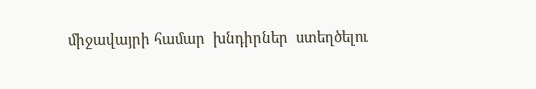միջավայրի համար  խնդիրներ  ստեղծելու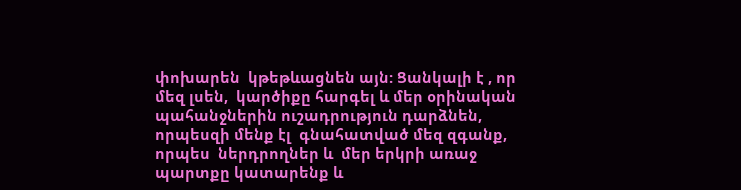փոխարեն  կթեթևացնեն այն: Ցանկալի է , որ մեզ լսեն,  կարծիքը հարգել և մեր օրինական պահանջներին ուշադրություն դարձնեն, որպեսզի մենք էլ  գնահատված մեզ զգանք, որպես  ներդրողներ և  մեր երկրի առաջ  պարտքը կատարենք և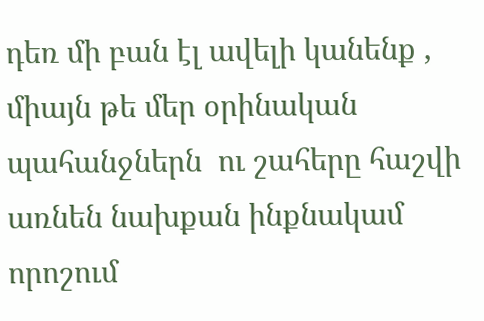դեռ մի բան էլ ավելի կանենք , միայն թե մեր օրինական պահանջներն  ու շահերը հաշվի առնեն նախքան ինքնակամ որոշում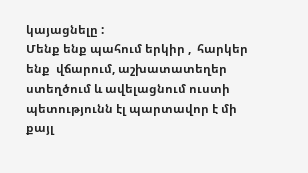կայացնելը :
Մենք ենք պահում երկիր ,  հարկեր ենք  վճարում, աշխատատեղեր ստեղծում և ավելացնում ուստի պետությունն էլ պարտավոր է մի քայլ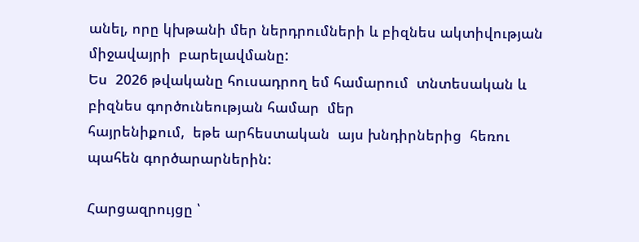անել, որը կխթանի մեր ներդրումների և բիզնես ակտիվության  միջավայրի  բարելավմանը:
Ես  2026 թվականը հուսադրող եմ համարում  տնտեսական և բիզնես գործունեության համար  մեր
հայրենիքում,  եթե արհեստական  այս խնդիրներից  հեռու պահեն գործարարներին:

Հարցազրույցը ՝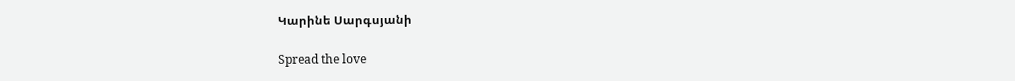Կարինե Սարգսյանի

Spread the love